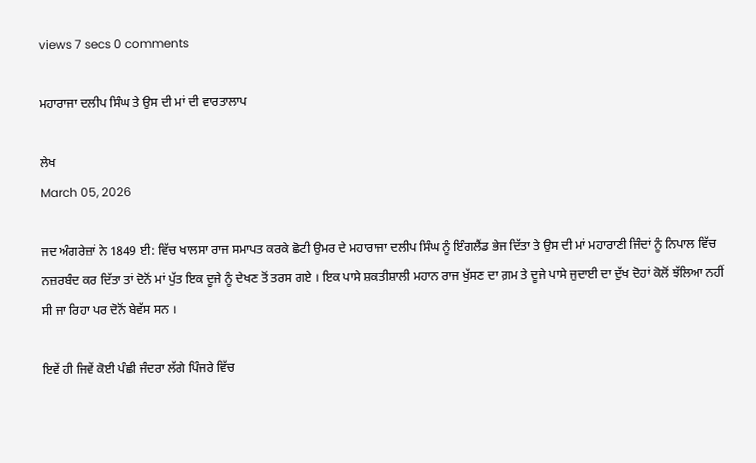views 7 secs 0 comments

ਮਹਾਰਾਜਾ ਦਲੀਪ ਸਿੰਘ ਤੇ ਉਸ ਦੀ ਮਾਂ ਦੀ ਵਾਰਤਾਲਾਪ

ਲੇਖ
March 05, 2026

ਜਦ ਅੰਗਰੇਜ਼ਾਂ ਨੇ 1849 ਈ: ਵਿੱਚ ਖਾਲਸਾ ਰਾਜ ਸਮਾਪਤ ਕਰਕੇ ਛੋਟੀ ਉਮਰ ਦੇ ਮਹਾਰਾਜਾ ਦਲੀਪ ਸਿੰਘ ਨੂੰ ਇੰਗਲੈਂਡ ਭੇਜ ਦਿੱਤਾ ਤੇ ਉਸ ਦੀ ਮਾਂ ਮਹਾਰਾਣੀ ਜਿੰਦਾਂ ਨੂੰ ਨਿਪਾਲ ਵਿੱਚ ਨਜ਼ਰਬੰਦ ਕਰ ਦਿੱਤਾ ਤਾਂ ਦੋਨੋਂ ਮਾਂ ਪੁੱਤ ਇਕ ਦੂਜੇ ਨੂੰ ਦੇਖਣ ਤੋਂ ਤਰਸ ਗਏ । ਇਕ ਪਾਸੇ ਸ਼ਕਤੀਸ਼ਾਲੀ ਮਹਾਨ ਰਾਜ ਖੁੱਸਣ ਦਾ ਗ਼ਮ ਤੇ ਦੂਜੇ ਪਾਸੇ ਜੁਦਾਈ ਦਾ ਦੁੱਖ ਦੋਹਾਂ ਕੋਲੋਂ ਝੱਲਿਆ ਨਹੀਂ ਸੀ ਜਾ ਰਿਹਾ ਪਰ ਦੋਨੋਂ ਬੇਵੱਸ ਸਨ ।

ਇਵੇਂ ਹੀ ਜਿਵੇਂ ਕੋਈ ਪੰਛੀ ਜੰਦਰਾ ਲੱਗੇ ਪਿੰਜਰੇ ਵਿੱਚ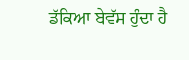ਡੱਕਿਆ ਬੇਵੱਸ ਹੁੰਦਾ ਹੈ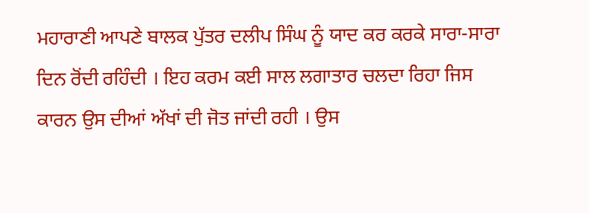ਮਹਾਰਾਣੀ ਆਪਣੇ ਬਾਲਕ ਪੁੱਤਰ ਦਲੀਪ ਸਿੰਘ ਨੂੰ ਯਾਦ ਕਰ ਕਰਕੇ ਸਾਰਾ-ਸਾਰਾ ਦਿਨ ਰੋਂਦੀ ਰਹਿੰਦੀ । ਇਹ ਕਰਮ ਕਈ ਸਾਲ ਲਗਾਤਾਰ ਚਲਦਾ ਰਿਹਾ ਜਿਸ ਕਾਰਨ ਉਸ ਦੀਆਂ ਅੱਖਾਂ ਦੀ ਜੋਤ ਜਾਂਦੀ ਰਹੀ । ਉਸ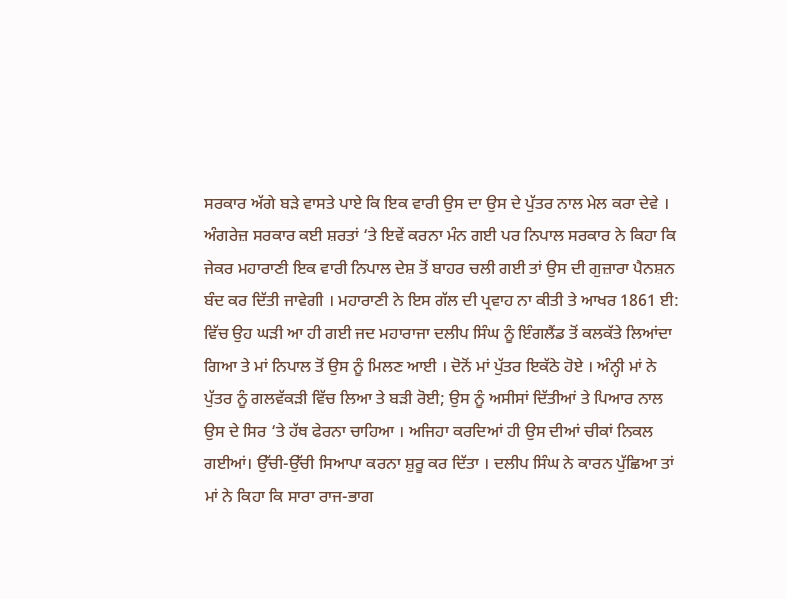ਸਰਕਾਰ ਅੱਗੇ ਬੜੇ ਵਾਸਤੇ ਪਾਏ ਕਿ ਇਕ ਵਾਰੀ ਉਸ ਦਾ ਉਸ ਦੇ ਪੁੱਤਰ ਨਾਲ ਮੇਲ ਕਰਾ ਦੇਵੇ । ਅੰਗਰੇਜ਼ ਸਰਕਾਰ ਕਈ ਸ਼ਰਤਾਂ ‘ਤੇ ਇਵੇਂ ਕਰਨਾ ਮੰਨ ਗਈ ਪਰ ਨਿਪਾਲ ਸਰਕਾਰ ਨੇ ਕਿਹਾ ਕਿ ਜੇਕਰ ਮਹਾਰਾਣੀ ਇਕ ਵਾਰੀ ਨਿਪਾਲ ਦੇਸ਼ ਤੋਂ ਬਾਹਰ ਚਲੀ ਗਈ ਤਾਂ ਉਸ ਦੀ ਗੁਜ਼ਾਰਾ ਪੈਨਸ਼ਨ ਬੰਦ ਕਰ ਦਿੱਤੀ ਜਾਵੇਗੀ । ਮਹਾਰਾਣੀ ਨੇ ਇਸ ਗੱਲ ਦੀ ਪ੍ਰਵਾਹ ਨਾ ਕੀਤੀ ਤੇ ਆਖਰ 1861 ਈ: ਵਿੱਚ ਉਹ ਘੜੀ ਆ ਹੀ ਗਈ ਜਦ ਮਹਾਰਾਜਾ ਦਲੀਪ ਸਿੰਘ ਨੂੰ ਇੰਗਲੈਂਡ ਤੋਂ ਕਲਕੱਤੇ ਲਿਆਂਦਾ ਗਿਆ ਤੇ ਮਾਂ ਨਿਪਾਲ ਤੋਂ ਉਸ ਨੂੰ ਮਿਲਣ ਆਈ । ਦੋਨੋਂ ਮਾਂ ਪੁੱਤਰ ਇਕੱਠੇ ਹੋਏ । ਅੰਨ੍ਹੀ ਮਾਂ ਨੇ ਪੁੱਤਰ ਨੂੰ ਗਲਵੱਕੜੀ ਵਿੱਚ ਲਿਆ ਤੇ ਬੜੀ ਰੋਈ; ਉਸ ਨੂੰ ਅਸੀਸਾਂ ਦਿੱਤੀਆਂ ਤੇ ਪਿਆਰ ਨਾਲ ਉਸ ਦੇ ਸਿਰ ‘ਤੇ ਹੱਥ ਫੇਰਨਾ ਚਾਹਿਆ । ਅਜਿਹਾ ਕਰਦਿਆਂ ਹੀ ਉਸ ਦੀਆਂ ਚੀਕਾਂ ਨਿਕਲ ਗਈਆਂ। ਉੱਚੀ-ਉੱਚੀ ਸਿਆਪਾ ਕਰਨਾ ਸ਼ੁਰੂ ਕਰ ਦਿੱਤਾ । ਦਲੀਪ ਸਿੰਘ ਨੇ ਕਾਰਨ ਪੁੱਛਿਆ ਤਾਂ ਮਾਂ ਨੇ ਕਿਹਾ ਕਿ ਸਾਰਾ ਰਾਜ-ਭਾਗ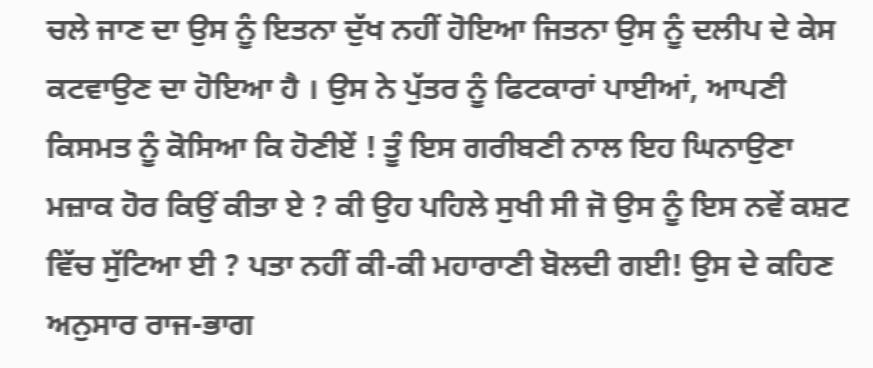ਚਲੇ ਜਾਣ ਦਾ ਉਸ ਨੂੰ ਇਤਨਾ ਦੁੱਖ ਨਹੀਂ ਹੋਇਆ ਜਿਤਨਾ ਉਸ ਨੂੰ ਦਲੀਪ ਦੇ ਕੇਸ ਕਟਵਾਉਣ ਦਾ ਹੋਇਆ ਹੈ । ਉਸ ਨੇ ਪੁੱਤਰ ਨੂੰ ਫਿਟਕਾਰਾਂ ਪਾਈਆਂ, ਆਪਣੀ ਕਿਸਮਤ ਨੂੰ ਕੋਸਿਆ ਕਿ ਹੋਣੀਏਂ ! ਤੂੰ ਇਸ ਗਰੀਬਣੀ ਨਾਲ ਇਹ ਘਿਨਾਉਣਾ ਮਜ਼ਾਕ ਹੋਰ ਕਿਉਂ ਕੀਤਾ ਏ ? ਕੀ ਉਹ ਪਹਿਲੇ ਸੁਖੀ ਸੀ ਜੋ ਉਸ ਨੂੰ ਇਸ ਨਵੇਂ ਕਸ਼ਟ ਵਿੱਚ ਸੁੱਟਿਆ ਈ ? ਪਤਾ ਨਹੀਂ ਕੀ-ਕੀ ਮਹਾਰਾਣੀ ਬੋਲਦੀ ਗਈ! ਉਸ ਦੇ ਕਹਿਣ ਅਨੁਸਾਰ ਰਾਜ-ਭਾਗ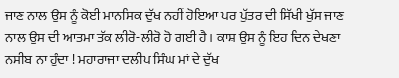ਜਾਣ ਨਾਲ ਉਸ ਨੂੰ ਕੋਈ ਮਾਨਸਿਕ ਦੁੱਖ ਨਹੀਂ ਹੋਇਆ ਪਰ ਪੁੱਤਰ ਦੀ ਸਿੱਖੀ ਖੁੱਸ ਜਾਣ ਨਾਲ ਉਸ ਦੀ ਆਤਮਾ ਤੱਕ ਲੀਰੋ-ਲੀਰੋ ਹੋ ਗਈ ਹੈ। ਕਾਸ਼ ਉਸ ਨੂੰ ਇਹ ਦਿਨ ਦੇਖਣਾ ਨਸੀਬ ਨਾ ਹੁੰਦਾ ! ਮਹਾਰਾਜਾ ਦਲੀਪ ਸਿੰਘ ਮਾਂ ਦੇ ਦੁੱਖ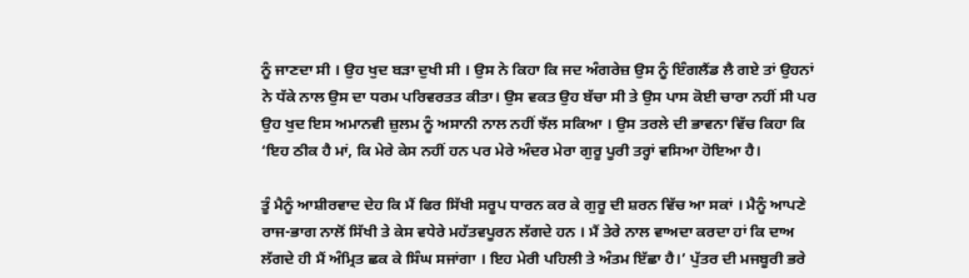ਨੂੰ ਜਾਣਦਾ ਸੀ । ਉਹ ਖੁਦ ਬੜਾ ਦੁਖੀ ਸੀ । ਉਸ ਨੇ ਕਿਹਾ ਕਿ ਜਦ ਅੰਗਰੇਜ਼ ਉਸ ਨੂੰ ਇੰਗਲੈਂਡ ਲੈ ਗਏ ਤਾਂ ਉਹਨਾਂ ਨੇ ਧੱਕੇ ਨਾਲ ਉਸ ਦਾ ਧਰਮ ਪਰਿਵਰਤਤ ਕੀਤਾ। ਉਸ ਵਕਤ ਉਹ ਬੱਚਾ ਸੀ ਤੇ ਉਸ ਪਾਸ ਕੋਈ ਚਾਰਾ ਨਹੀਂ ਸੀ ਪਰ ਉਹ ਖੁਦ ਇਸ ਅਮਾਨਵੀ ਜ਼ੁਲਮ ਨੂੰ ਅਸਾਨੀ ਨਾਲ ਨਹੀਂ ਝੱਲ ਸਕਿਆ । ਉਸ ਤਰਲੇ ਦੀ ਭਾਵਨਾ ਵਿੱਚ ਕਿਹਾ ਕਿ ‘ਇਹ ਠੀਕ ਹੈ ਮਾਂ, ਕਿ ਮੇਰੇ ਕੇਸ ਨਹੀਂ ਹਨ ਪਰ ਮੇਰੇ ਅੰਦਰ ਮੇਰਾ ਗੁਰੂ ਪੂਰੀ ਤਰ੍ਹਾਂ ਵਸਿਆ ਹੋਇਆ ਹੈ।

ਤੂੰ ਮੈਨੂੰ ਆਸ਼ੀਰਵਾਦ ਦੇਹ ਕਿ ਮੈਂ ਫਿਰ ਸਿੱਖੀ ਸਰੂਪ ਧਾਰਨ ਕਰ ਕੇ ਗੁਰੂ ਦੀ ਸ਼ਰਨ ਵਿੱਚ ਆ ਸਕਾਂ । ਮੈਨੂੰ ਆਪਣੇ ਰਾਜ-ਭਾਗ ਨਾਲੋਂ ਸਿੱਖੀ ਤੇ ਕੇਸ ਵਧੇਰੇ ਮਹੱਤਵਪੂਰਨ ਲੱਗਦੇ ਹਨ । ਮੈਂ ਤੇਰੇ ਨਾਲ ਵਾਅਦਾ ਕਰਦਾ ਹਾਂ ਕਿ ਦਾਅ ਲੱਗਦੇ ਹੀ ਮੈਂ ਅੰਮ੍ਰਿਤ ਛਕ ਕੇ ਸਿੰਘ ਸਜਾਂਗਾ । ਇਹ ਮੇਰੀ ਪਹਿਲੀ ਤੇ ਅੰਤਮ ਇੱਛਾ ਹੈ।’ ਪੁੱਤਰ ਦੀ ਮਜਬੂਰੀ ਭਰੇ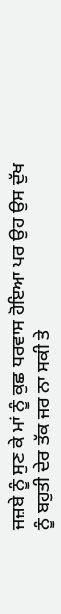ਜਜ਼ਬੇ ਨੂੰ ਸੁਣ ਕੇ ਮਾਂ ਨੂੰ ਕੁਛ ਧਰਵਾਸ ਹੋਇਆ ਪਰ ਉਹ ਉਸ ਦੁੱਖ ਨੂੰ ਬਹੁਤੀ ਦੇਰ ਤੱਕ ਜਰ ਨਾ ਸਕੀ ਤੇ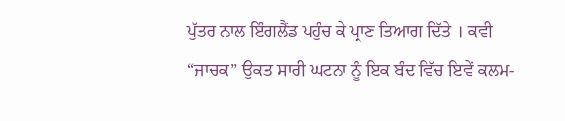ਪੁੱਤਰ ਨਾਲ ਇੰਗਲੈਂਡ ਪਹੁੰਚ ਕੇ ਪ੍ਰਾਣ ਤਿਆਗ ਦਿੱਤੇ । ਕਵੀ “ਜਾਚਕ” ਉਕਤ ਸਾਰੀ ਘਟਨਾ ਨੂੰ ਇਕ ਬੰਦ ਵਿੱਚ ਇਵੇਂ ਕਲਮ-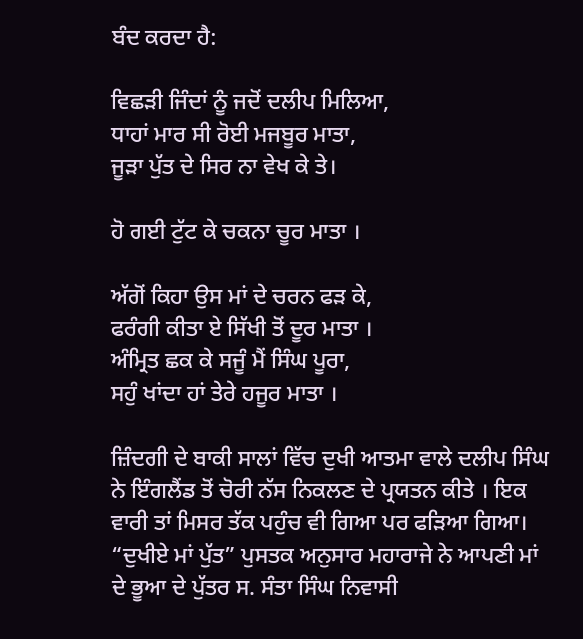ਬੰਦ ਕਰਦਾ ਹੈ:

ਵਿਛੜੀ ਜਿੰਦਾਂ ਨੂੰ ਜਦੋਂ ਦਲੀਪ ਮਿਲਿਆ,
ਧਾਹਾਂ ਮਾਰ ਸੀ ਰੋਈ ਮਜਬੂਰ ਮਾਤਾ,
ਜੂੜਾ ਪੁੱਤ ਦੇ ਸਿਰ ਨਾ ਵੇਖ ਕੇ ਤੇ।

ਹੋ ਗਈ ਟੁੱਟ ਕੇ ਚਕਨਾ ਚੂਰ ਮਾਤਾ ।

ਅੱਗੋਂ ਕਿਹਾ ਉਸ ਮਾਂ ਦੇ ਚਰਨ ਫੜ ਕੇ,
ਫਰੰਗੀ ਕੀਤਾ ਏ ਸਿੱਖੀ ਤੋਂ ਦੂਰ ਮਾਤਾ ।
ਅੰਮ੍ਰਿਤ ਛਕ ਕੇ ਸਜੂੰ ਮੈਂ ਸਿੰਘ ਪੂਰਾ,
ਸਹੁੰ ਖਾਂਦਾ ਹਾਂ ਤੇਰੇ ਹਜੂਰ ਮਾਤਾ ।

ਜ਼ਿੰਦਗੀ ਦੇ ਬਾਕੀ ਸਾਲਾਂ ਵਿੱਚ ਦੁਖੀ ਆਤਮਾ ਵਾਲੇ ਦਲੀਪ ਸਿੰਘ ਨੇ ਇੰਗਲੈਂਡ ਤੋਂ ਚੋਰੀ ਨੱਸ ਨਿਕਲਣ ਦੇ ਪ੍ਰਯਤਨ ਕੀਤੇ । ਇਕ ਵਾਰੀ ਤਾਂ ਮਿਸਰ ਤੱਕ ਪਹੁੰਚ ਵੀ ਗਿਆ ਪਰ ਫੜਿਆ ਗਿਆ। “ਦੁਖੀਏ ਮਾਂ ਪੁੱਤ” ਪੁਸਤਕ ਅਨੁਸਾਰ ਮਹਾਰਾਜੇ ਨੇ ਆਪਣੀ ਮਾਂ ਦੇ ਭੂਆ ਦੇ ਪੁੱਤਰ ਸ. ਸੰਤਾ ਸਿੰਘ ਨਿਵਾਸੀ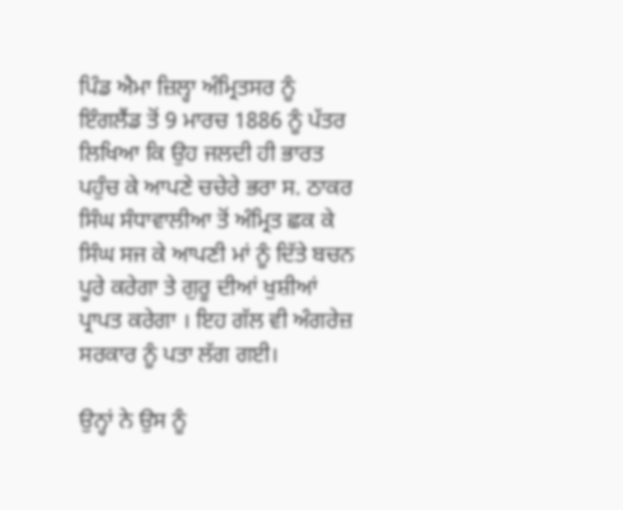ਪਿੰਡ ਐਮਾ ਜ਼ਿਲ੍ਹਾ ਅੰਮ੍ਰਿਤਸਰ ਨੂੰ ਇੰਗਲੈਂਡ ਤੋਂ 9 ਮਾਰਚ 1886 ਨੂੰ ਪੱਤਰ ਲਿਖਿਆ ਕਿ ਉਹ ਜਲਦੀ ਹੀ ਭਾਰਤ ਪਹੁੰਚ ਕੇ ਆਪਣੇ ਚਚੇਰੇ ਭਰਾ ਸ. ਠਾਕਰ ਸਿੰਘ ਸੰਧਾਵਾਲੀਆ ਤੋਂ ਅੰਮ੍ਰਿਤ ਛਕ ਕੇ ਸਿੰਘ ਸਜ ਕੇ ਆਪਣੀ ਮਾਂ ਨੂੰ ਦਿੱਤੇ ਬਚਨ ਪੂਰੇ ਕਰੇਗਾ ਤੇ ਗੁਰੂ ਦੀਆਂ ਖੁਸ਼ੀਆਂ ਪ੍ਰਾਪਤ ਕਰੇਗਾ । ਇਹ ਗੱਲ ਵੀ ਅੰਗਰੇਜ਼ ਸਰਕਾਰ ਨੂੰ ਪਤਾ ਲੱਗ ਗਈ।

ਉਨ੍ਹਾਂ ਨੇ ਉਸ ਨੂੰ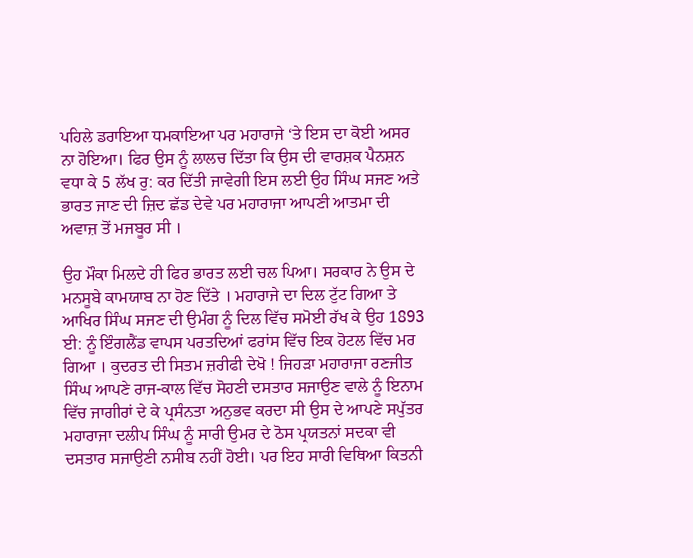ਪਹਿਲੇ ਡਰਾਇਆ ਧਮਕਾਇਆ ਪਰ ਮਹਾਰਾਜੇ ‘ਤੇ ਇਸ ਦਾ ਕੋਈ ਅਸਰ ਨਾ ਹੋਇਆ। ਫਿਰ ਉਸ ਨੂੰ ਲਾਲਚ ਦਿੱਤਾ ਕਿ ਉਸ ਦੀ ਵਾਰਸ਼ਕ ਪੈਨਸ਼ਨ ਵਧਾ ਕੇ 5 ਲੱਖ ਰੁ: ਕਰ ਦਿੱਤੀ ਜਾਵੇਗੀ ਇਸ ਲਈ ਉਹ ਸਿੰਘ ਸਜਣ ਅਤੇ ਭਾਰਤ ਜਾਣ ਦੀ ਜ਼ਿਦ ਛੱਡ ਦੇਵੇ ਪਰ ਮਹਾਰਾਜਾ ਆਪਣੀ ਆਤਮਾ ਦੀ ਅਵਾਜ਼ ਤੋਂ ਮਜਬੂਰ ਸੀ ।

ਉਹ ਮੌਕਾ ਮਿਲਦੇ ਹੀ ਫਿਰ ਭਾਰਤ ਲਈ ਚਲ ਪਿਆ। ਸਰਕਾਰ ਨੇ ਉਸ ਦੇ ਮਨਸੂਬੇ ਕਾਮਯਾਬ ਨਾ ਹੋਣ ਦਿੱਤੇ । ਮਹਾਰਾਜੇ ਦਾ ਦਿਲ ਟੁੱਟ ਗਿਆ ਤੇ ਆਖਿਰ ਸਿੰਘ ਸਜਣ ਦੀ ਉਮੰਗ ਨੂੰ ਦਿਲ ਵਿੱਚ ਸਮੋਈ ਰੱਖ ਕੇ ਉਹ 1893 ਈ: ਨੂੰ ਇੰਗਲੈਂਡ ਵਾਪਸ ਪਰਤਦਿਆਂ ਫਰਾਂਸ ਵਿੱਚ ਇਕ ਹੋਟਲ ਵਿੱਚ ਮਰ ਗਿਆ । ਕੁਦਰਤ ਦੀ ਸਿਤਮ ਜ਼ਰੀਫੀ ਦੇਖੋ ! ਜਿਹੜਾ ਮਹਾਰਾਜਾ ਰਣਜੀਤ ਸਿੰਘ ਆਪਣੇ ਰਾਜ-ਕਾਲ ਵਿੱਚ ਸੋਹਣੀ ਦਸਤਾਰ ਸਜਾਉਣ ਵਾਲੇ ਨੂੰ ਇਨਾਮ ਵਿੱਚ ਜਾਗੀਰਾਂ ਦੇ ਕੇ ਪ੍ਰਸੰਨਤਾ ਅਨੁਭਵ ਕਰਦਾ ਸੀ ਉਸ ਦੇ ਆਪਣੇ ਸਪੁੱਤਰ ਮਹਾਰਾਜਾ ਦਲੀਪ ਸਿੰਘ ਨੂੰ ਸਾਰੀ ਉਮਰ ਦੇ ਠੋਸ ਪ੍ਰਯਤਨਾਂ ਸਦਕਾ ਵੀ ਦਸਤਾਰ ਸਜਾਉਣੀ ਨਸੀਬ ਨਹੀਂ ਹੋਈ। ਪਰ ਇਹ ਸਾਰੀ ਵਿਥਿਆ ਕਿਤਨੀ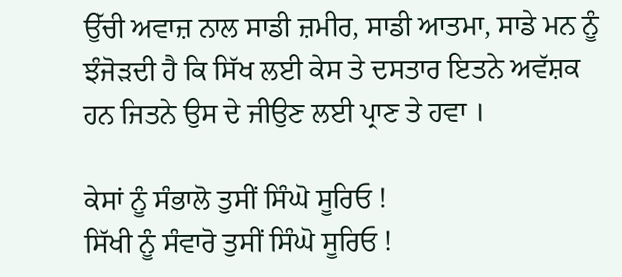ਉੱਚੀ ਅਵਾਜ਼ ਨਾਲ ਸਾਡੀ ਜ਼ਮੀਰ, ਸਾਡੀ ਆਤਮਾ, ਸਾਡੇ ਮਨ ਨੂੰ ਝੰਜੋੜਦੀ ਹੈ ਕਿ ਸਿੱਖ ਲਈ ਕੇਸ ਤੇ ਦਸਤਾਰ ਇਤਨੇ ਅਵੱਸ਼ਕ ਹਨ ਜਿਤਨੇ ਉਸ ਦੇ ਜੀਉਣ ਲਈ ਪ੍ਰਾਣ ਤੇ ਹਵਾ ।

ਕੇਸਾਂ ਨੂੰ ਸੰਭਾਲੋ ਤੁਸੀਂ ਸਿੰਘੋ ਸੂਰਿਓ !
ਸਿੱਖੀ ਨੂੰ ਸੰਵਾਰੋ ਤੁਸੀਂ ਸਿੰਘੋ ਸੂਰਿਓ !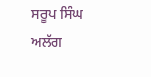ਸਰੂਪ ਸਿੰਘ ਅਲੱਗ